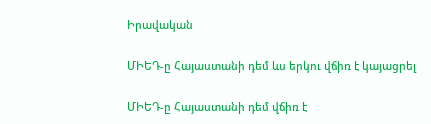Իրավական

ՄԻԵԴ-ը Հայաստանի դեմ ևս երկու վճիռ է կայացրել

ՄԻԵԴ-ը Հայաստանի դեմ վճիռ է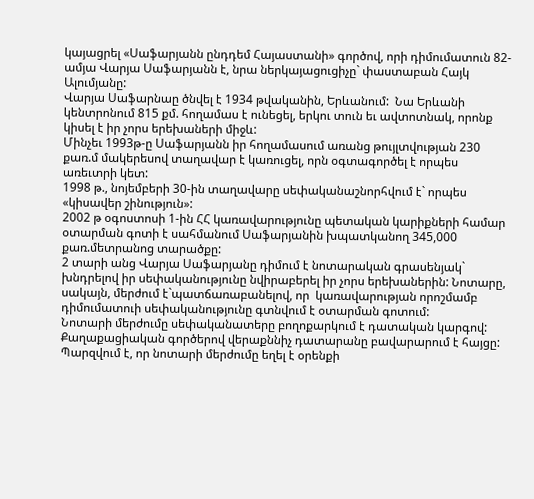կայացրել «Սաֆարյանն ընդդեմ Հայաստանի» գործով, որի դիմումատուն 82-ամյա Վարյա Սաֆարյանն է, նրա ներկայացուցիչը` փաստաբան Հայկ Ալումյանը:
Վարյա Սաֆարնաը ծնվել է 1934 թվականին, Երևանում:  Նա Երևանի կենտրոնում 815 քմ. հողամաս է ունեցել, երկու տուն եւ ավտոտնակ, որոնք կիսել է իր չորս երեխաների միջև:
Մինչեւ 1993թ-ը Սաֆարյանն իր հողամասում առանց թույլտվության 230 քառ.մ մակերեսով տաղավար է կառուցել, որն օգտագործել է որպես առեւտրի կետ:
1998 թ., նոյեմբերի 30-ին տաղավարը սեփականաշնորհվում է` որպես «կիսավեր շինություն»:
2002 թ օգոստոսի 1-ին ՀՀ կառավարությունը պետական կարիքների համար օտարման գոտի է սահմանում Սաֆարյանին խպատկանող 345,000 քառ.մետրանոց տարածքը:
2 տարի անց Վարյա Սաֆարյանը դիմում է նոտարական գրասենյակ` խնդրելով իր սեփականությունը նվիրաբերել իր չորս երեխաներին: Նոտարը, սակայն, մերժում է`պատճառաբանելով, որ  կառավարության որոշմամբ դիմումատուի սեփականությունը գտնվում է օտարման գոտում:
Նոտարի մերժումը սեփականատերը բողոքարկում է դատական կարգով: Քաղաքացիական գործերով վերաքննիչ դատարանը բավարարում է հայցը: Պարզվում է, որ նոտարի մերժումը եղել է օրենքի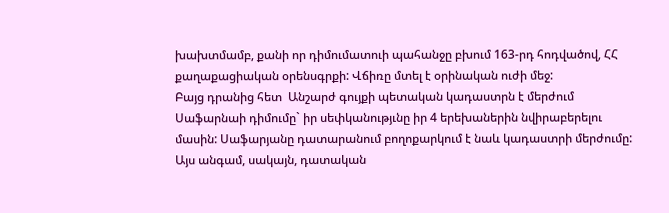խախտմամբ, քանի որ դիմումատուի պահանջը բխում 163-րդ հոդվածով, ՀՀ քաղաքացիական օրենսգրքի: Վճիռը մտել է օրինական ուժի մեջ:
Բայց դրանից հետ  Անշարժ գույքի պետական կադաստրն է մերժում Սաֆարնաի դիմումը` իր սեփկանությւնը իր 4 երեխաներին նվիրաբերելու մասին: Սաֆարյանը դատարանում բողոքարկում է նաև կադաստրի մերժումը: Այս անգամ, սակայն, դատական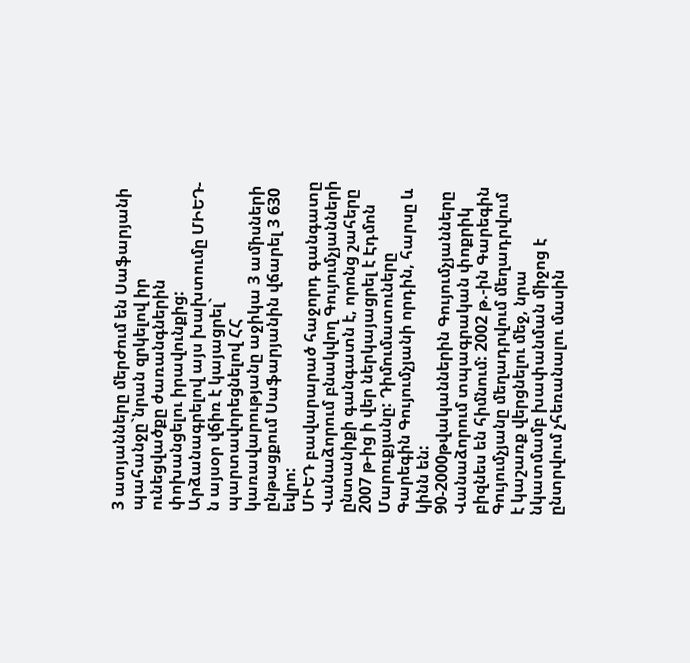3 ատյանները մերժում են Սաֆարյանի պահանջը`նրան զրկելով իր ունեցվածքը ժառանգներին փոխանցելու իրավունքից:
Արձանագրելով այս խախտումը ՄԻԵԴ-ն այսօր վճիռ է կայացրել` պարտավորեցնելով ՀՀ կառավարությանը աջիկա 3 ամիսների ընթացքում Սաֆարյանին վճարել 3 630 եվրո:
ՄԻԵԴ բավարարած հաջորդ գանգատը Վանաձորում բնակվող Գույումչյանների ընտանիքի գանգատն է, որոնց շահերը 2007 թ-ից ի վեր ներկայացրել է Էդմոն Մարուքյանը: Դիմումատուները Գարեգին Գույումչյանի որդին, հարսը և կինն են:
90-2000թվականներին Գույումչյանները Վանաձորում տպագրական փոքրիկ բիզնես են հիմնում: 2002 թ.-ին Գարեգին Գույումչյանը մեղադրվում մեղադրվում է կաշառք վերցնելու մեջ, նրա նկատմամբ խափանման միջոց է ընտրվում չհեռանալու մասին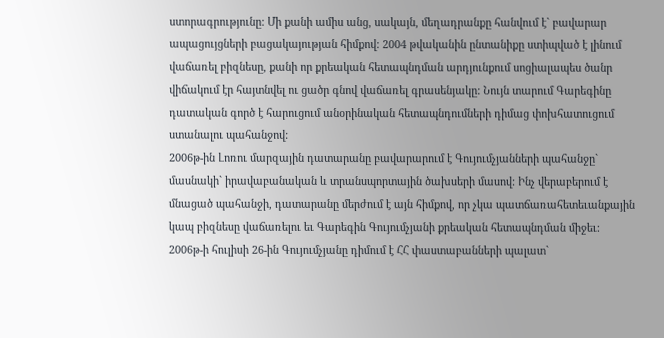ստորագրությունը: Մի քանի ամիս անց, սակայն, մեղադրանքը հանվում է` բավարար ապացույցների բացակայության հիմքով: 2004 թվականին ընտանիքը ստիպված է լինում վաճառել բիզնեսը, քանի որ քրեական հետապնդման արդյունքում սոցիալապես ծանր վիճակում էր հայտնվել ու ցածր գնով վաճառել գրասենյակը: Նույն տարում Գարեգինը դատական գործ է հարուցում անօրինական հետապնդումների դիմաց փոխհատուցում ստանալու պահանջով:
2006թ-ին Լոռու մարզային դատարանը բավարարում է Գույումչյանների պահանջը` մասնակի` իրավաբանական և տրանսպորտային ծախսերի մասով: Ինչ վերաբերում է մնացած պահանջի, դատարանը մերժում է այն հիմքով, որ չկա պատճառահետեւանքային կապ բիզնեսը վաճառելու եւ Գարեգին Գույումչյանի քրեական հետապնդման միջեւ:
2006թ-ի հուլիսի 26-ին Գույումչյանը դիմում է ՀՀ փաստաբանների պալատ`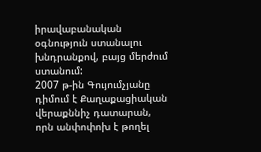իրավաբանական օգնություն ստանալու խնդրանքով, բայց մերժում ստանում:
2007 թ-ին Գույումչյանը դիմում է Քաղաքացիական վերաքննիչ դատարան, որն անփոփոխ է թողել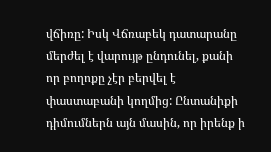վճիռը: Իսկ Վճռաբեկ դատարանը մերժել է վարույթ ընդունել, քանի որ բողոքը չէր բերվել է փաստաբանի կողմից: Ընտանիքի դիմումներն այն մասին, որ իրենք ի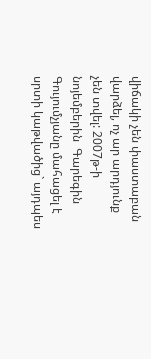վիճակի չեն փաստաբան վարձել, ոչ ար արդյունք չեն տվել: 2007թ-ի նոյեմբերին  Գարեգին Գույումչյանը մահացել է սրտի կաթվածից` այդպես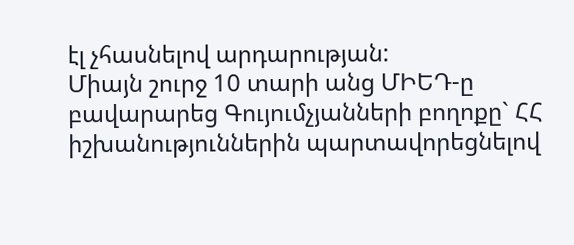էլ չհասնելով արդարության:
Միայն շուրջ 10 տարի անց ՄԻԵԴ-ը բավարարեց Գույումչյանների բողոքը` ՀՀ իշխանություններին պարտավորեցնելով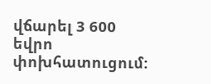վճարել 3 600 եվրո փոխհատուցում: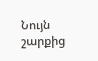Նույն շարքից